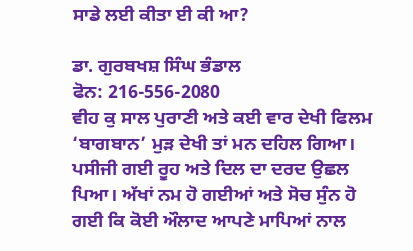ਸਾਡੇ ਲਈ ਕੀਤਾ ਈ ਕੀ ਆ?

ਡਾ. ਗੁਰਬਖਸ਼ ਸਿੰਘ ਭੰਡਾਲ
ਫੋਨ: 216-556-2080
ਵੀਹ ਕੁ ਸਾਲ ਪੁਰਾਣੀ ਅਤੇ ਕਈ ਵਾਰ ਦੇਖੀ ਫਿਲਮ ‘ਬਾਗਬਾਨ’ ਮੁੜ ਦੇਖੀ ਤਾਂ ਮਨ ਦਹਿਲ ਗਿਆ। ਪਸੀਜੀ ਗਈ ਰੂਹ ਅਤੇ ਦਿਲ ਦਾ ਦਰਦ ਉਛਲ ਪਿਆ। ਅੱਖਾਂ ਨਮ ਹੋ ਗਈਆਂ ਅਤੇ ਸੋਚ ਸੁੰਨ ਹੋ ਗਈ ਕਿ ਕੋਈ ਔਲਾਦ ਆਪਣੇ ਮਾਪਿਆਂ ਨਾਲ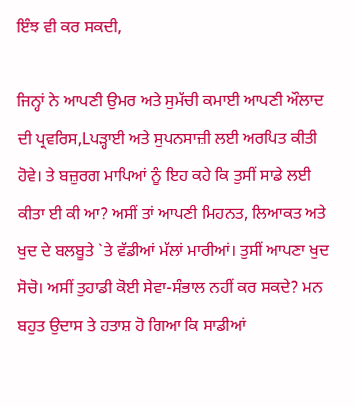ਇੰਝ ਵੀ ਕਰ ਸਕਦੀ,

ਜਿਨ੍ਹਾਂ ਨੇ ਆਪਣੀ ਉਮਰ ਅਤੇ ਸੁਮੱਚੀ ਕਮਾਈ ਆਪਣੀ ਔਲਾਦ ਦੀ ਪ੍ਰਵਰਿਸ,Lਪੜ੍ਹਾਈ ਅਤੇ ਸੁਪਨਸਾਜ਼ੀ ਲਈ ਅਰਪਿਤ ਕੀਤੀ ਹੋਵੇ। ਤੇ ਬਜ਼ੁਰਗ ਮਾਪਿਆਂ ਨੂੰ ਇਹ ਕਹੇ ਕਿ ਤੁਸੀਂ ਸਾਡੇ ਲਈ ਕੀਤਾ ਈ ਕੀ ਆ? ਅਸੀਂ ਤਾਂ ਆਪਣੀ ਮਿਹਨਤ, ਲਿਆਕਤ ਅਤੇ ਖੁਦ ਦੇ ਬਲਬੂਤੇ `ਤੇ ਵੱਡੀਆਂ ਮੱਲਾਂ ਮਾਰੀਆਂ। ਤੁਸੀਂ ਆਪਣਾ ਖੁਦ ਸੋਚੋ। ਅਸੀਂ ਤੁਹਾਡੀ ਕੋਈ ਸੇਵਾ-ਸੰਭਾਲ ਨਹੀਂ ਕਰ ਸਕਦੇ? ਮਨ ਬਹੁਤ ਉਦਾਸ ਤੇ ਹਤਾਸ਼ ਹੋ ਗਿਆ ਕਿ ਸਾਡੀਆਂ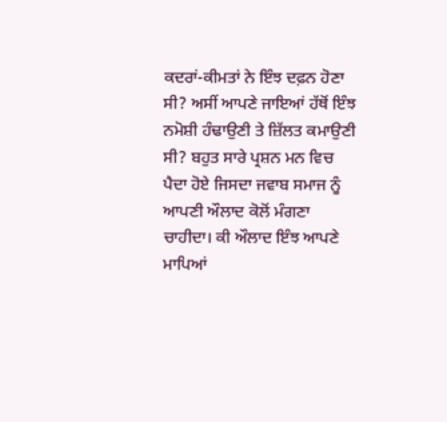ਕਦਰਾਂ-ਕੀਮਤਾਂ ਨੇ ਇੰਝ ਦਫ਼ਨ ਹੋਣਾ ਸੀ? ਅਸੀਂ ਆਪਣੇ ਜਾਇਆਂ ਹੱਥੋਂ ਇੰਝ ਨਮੋਸ਼ੀ ਹੰਢਾਉਣੀ ਤੇ ਜ਼ਿੱਲਤ ਕਮਾਉਣੀ ਸੀ? ਬਹੁਤ ਸਾਰੇ ਪ੍ਰਸ਼ਨ ਮਨ ਵਿਚ ਪੈਦਾ ਹੋਏ ਜਿਸਦਾ ਜਵਾਬ ਸਮਾਜ ਨੂੰ ਆਪਣੀ ਔਲਾਦ ਕੋਲੋਂ ਮੰਗਣਾ ਚਾਹੀਦਾ। ਕੀ ਔਲਾਦ ਇੰਝ ਆਪਣੇ ਮਾਪਿਆਂ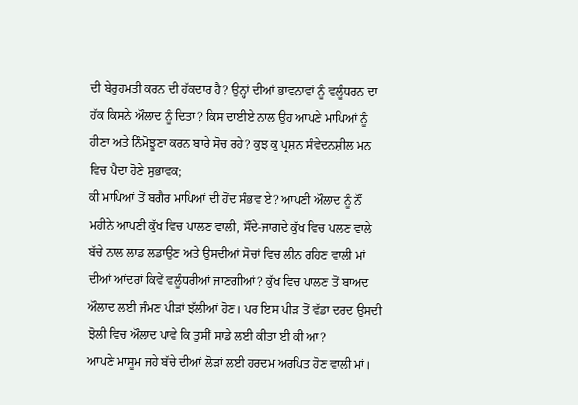ਦੀ ਬੇਰੁਹਮਤੀ ਕਰਨ ਦੀ ਹੱਕਦਾਰ ਹੈ? ਉਨ੍ਹਾਂ ਦੀਆਂ ਭਾਵਨਾਵਾਂ ਨੂੰ ਵਲੂੰਧਰਨ ਦਾ ਹੱਕ ਕਿਸਨੇ ਔਲਾਦ ਨੂੰ ਦਿਤਾ? ਕਿਸ ਦਾਈਏ ਨਾਲ ਉਹ ਆਪਣੇ ਮਾਪਿਆਂ ਨੂੰ ਹੀਣਾ ਅਤੇ ਨਿੰਮੋਝੂਣਾ ਕਰਨ ਬਾਰੇ ਸੋਚ ਰਹੇ? ਕੁਝ ਕੁ ਪ੍ਰਸ਼ਨ ਸੰਵੇਦਨਸ਼ੀਲ ਮਨ ਵਿਚ ਪੈਦਾ ਹੋਣੇ ਸੁਭਾਵਕ;
ਕੀ ਮਾਪਿਆਂ ਤੋਂ ਬਗੈਰ ਮਾਪਿਆਂ ਦੀ ਹੋਂਦ ਸੰਭਵ ਏ? ਆਪਣੀ ਔਲਾਦ ਨੂੰ ਨੌਂ ਮਹੀਨੇ ਆਪਣੀ ਕੁੱਖ ਵਿਚ ਪਾਲਣ ਵਾਲੀ, ਸੌਂਦੇ-ਜਾਗਦੇ ਕੁੱਖ ਵਿਚ ਪਲਣ ਵਾਲੇ ਬੱਚੇ ਨਾਲ ਲਾਡ ਲਡਾਉਣ ਅਤੇ ਉਸਦੀਆਂ ਸੋਚਾਂ ਵਿਚ ਲੀਨ ਰਹਿਣ ਵਾਲੀ ਮਾਂ ਦੀਆਂ ਆਂਦਰਾਂ ਕਿਵੇਂ ਵਲੂੰਧਰੀਆਂ ਜਾਣਗੀਆਂ? ਕੁੱਖ ਵਿਚ ਪਾਲਣ ਤੋਂ ਬਾਅਦ ਔਲਾਦ ਲਈ ਜੰਮਣ ਪੀੜਾਂ ਝੱਲੀਆਂ ਹੋਣ। ਪਰ ਇਸ ਪੀੜ ਤੋਂ ਵੱਡਾ ਦਰਦ ਉਸਦੀ ਝੋਲੀ ਵਿਚ ਔਲਾਦ ਪਾਵੇ ਕਿ ਤੁਸੀਂ ਸਾਡੇ ਲਈ ਕੀਤਾ ਈ ਕੀ ਆ?
ਆਪਣੇ ਮਾਸੂਮ ਜਹੇ ਬੱਚੇ ਦੀਆਂ ਲੋੜਾਂ ਲਈ ਹਰਦਮ ਅਰਪਿਤ ਹੋਣ ਵਾਲੀ ਮਾਂ।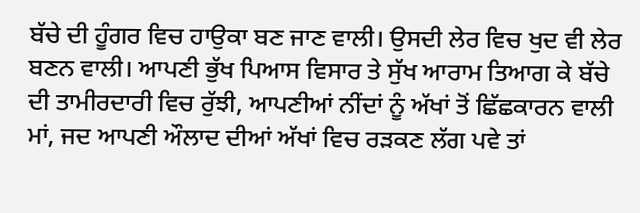ਬੱਚੇ ਦੀ ਹੂੰਗਰ ਵਿਚ ਹਾਉਕਾ ਬਣ ਜਾਣ ਵਾਲੀ। ਉਸਦੀ ਲੇਰ ਵਿਚ ਖੁਦ ਵੀ ਲੇਰ ਬਣਨ ਵਾਲੀ। ਆਪਣੀ ਭੁੱਖ ਪਿਆਸ ਵਿਸਾਰ ਤੇ ਸੁੱਖ ਆਰਾਮ ਤਿਆਗ ਕੇ ਬੱਚੇ ਦੀ ਤਾਮੀਰਦਾਰੀ ਵਿਚ ਰੁੱਝੀ, ਆਪਣੀਆਂ ਨੀਂਦਾਂ ਨੂੰ ਅੱਖਾਂ ਤੋਂ ਛਿੱਛਕਾਰਨ ਵਾਲੀ ਮਾਂ, ਜਦ ਆਪਣੀ ਔਲਾਦ ਦੀਆਂ ਅੱਖਾਂ ਵਿਚ ਰੜਕਣ ਲੱਗ ਪਵੇ ਤਾਂ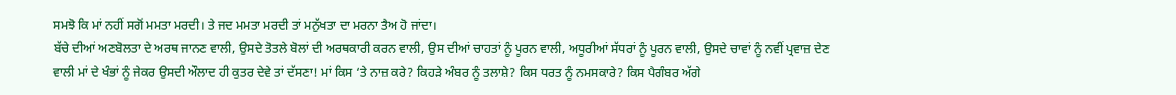ਸਮਝੋ ਕਿ ਮਾਂ ਨਹੀਂ ਸਗੋਂ ਮਮਤਾ ਮਰਦੀ। ਤੇ ਜਦ ਮਮਤਾ ਮਰਦੀ ਤਾਂ ਮਨੁੱਖਤਾ ਦਾ ਮਰਨਾ ਤੈਅ ਹੋ ਜਾਂਦਾ।
ਬੱਚੇ ਦੀਆਂ ਅਣਬੋਲਤਾ ਦੇ ਅਰਥ ਜਾਨਣ ਵਾਲੀ, ਉਸਦੇ ਤੋਤਲੇ ਬੋਲਾਂ ਦੀ ਅਰਥਕਾਰੀ ਕਰਨ ਵਾਲੀ, ਉਸ ਦੀਆਂ ਚਾਹਤਾਂ ਨੂੰ ਪੂਰਨ ਵਾਲੀ, ਅਧੂਰੀਆਂ ਸੱਧਰਾਂ ਨੂੰ ਪੂਰਨ ਵਾਲੀ, ਉਸਦੇ ਚਾਵਾਂ ਨੂੰ ਨਵੀਂ ਪ੍ਰਵਾਜ਼ ਦੇਣ ਵਾਲੀ ਮਾਂ ਦੇ ਖੰਭਾਂ ਨੂੰ ਜੇਕਰ ਉਸਦੀ ਔਲਾਦ ਹੀ ਕੁਤਰ ਦੇਵੇ ਤਾਂ ਦੱਸਣਾ! ਮਾਂ ਕਿਸ ‘ਤੇ ਨਾਜ਼ ਕਰੇ? ਕਿਹੜੇ ਅੰਬਰ ਨੂੰ ਤਲਾਸ਼ੇ? ਕਿਸ ਧਰਤ ਨੂੰ ਨਮਸਕਾਰੇ? ਕਿਸ ਪੈਗੰਬਰ ਅੱਗੇ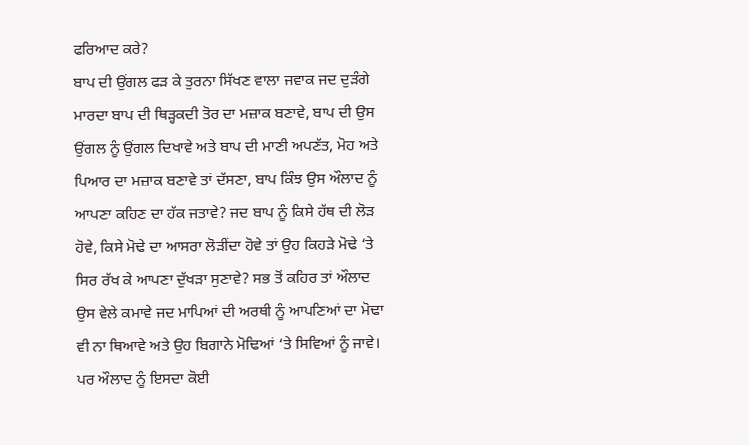ਫਰਿਆਦ ਕਰੇ?
ਬਾਪ ਦੀ ਉਂਗਲ ਫੜ ਕੇ ਤੁਰਨਾ ਸਿੱਖਣ ਵਾਲਾ ਜਵਾਕ ਜਦ ਦੁੜੰਗੇ ਮਾਰਦਾ ਬਾਪ ਦੀ ਥਿੜ੍ਹਕਦੀ ਤੋਰ ਦਾ ਮਜ਼ਾਕ ਬਣਾਵੇ, ਬਾਪ ਦੀ ਉਸ ਉਂਗਲ ਨੂੰ ਉਂਗਲ ਦਿਖਾਵੇ ਅਤੇ ਬਾਪ ਦੀ ਮਾਣੀ ਅਪਣੱਤ, ਮੋਹ ਅਤੇ ਪਿਆਰ ਦਾ ਮਜ਼ਾਕ ਬਣਾਵੇ ਤਾਂ ਦੱਸਣਾ, ਬਾਪ ਕਿੰਝ ਉਸ ਔਲਾਦ ਨੂੰ ਆਪਣਾ ਕਹਿਣ ਦਾ ਹੱਕ ਜਤਾਵੇ? ਜਦ ਬਾਪ ਨੂੰ ਕਿਸੇ ਹੱਥ ਦੀ ਲੋੜ ਹੋਵੇ, ਕਿਸੇ ਮੋਢੇ ਦਾ ਆਸਰਾ ਲੋੜੀਂਦਾ ਹੋਵੇ ਤਾਂ ਉਹ ਕਿਹੜੇ ਮੋਢੇ ‘ਤੇ ਸਿਰ ਰੱਖ ਕੇ ਆਪਣਾ ਦੁੱਖੜਾ ਸੁਣਾਵੇ? ਸਭ ਤੋਂ ਕਹਿਰ ਤਾਂ ਔਲਾਦ ਉਸ ਵੇਲੇ ਕਮਾਵੇ ਜਦ ਮਾਪਿਆਂ ਦੀ ਅਰਥੀ ਨੂੰ ਆਪਣਿਆਂ ਦਾ ਮੋਢਾ ਵੀ ਨਾ ਥਿਆਵੇ ਅਤੇ ਉਹ ਬਿਗਾਨੇ ਮੋਢਿਆਂ ‘ਤੇ ਸਿਵਿਆਂ ਨੂੰ ਜਾਵੇ। ਪਰ ਔਲਾਦ ਨੂੰ ਇਸਦਾ ਕੋਈ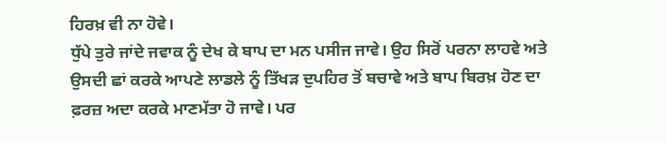ਹਿਰਖ਼ ਵੀ ਨਾ ਹੋਵੇ।
ਧੁੱਪੇ ਤੁਰੇ ਜਾਂਦੇ ਜਵਾਕ ਨੂੰ ਦੇਖ ਕੇ ਬਾਪ ਦਾ ਮਨ ਪਸੀਜ ਜਾਵੇ। ਉਹ ਸਿਰੋਂ ਪਰਨਾ ਲਾਹਵੇ ਅਤੇ ਉਸਦੀ ਛਾਂ ਕਰਕੇ ਆਪਣੇ ਲਾਡਲੇ ਨੂੰ ਤਿੱਖੜ ਦੁਪਹਿਰ ਤੋਂ ਬਚਾਵੇ ਅਤੇ ਬਾਪ ਬਿਰਖ਼ ਹੋਣ ਦਾ ਫ਼ਰਜ਼ ਅਦਾ ਕਰਕੇ ਮਾਣਮੱਤਾ ਹੋ ਜਾਵੇ। ਪਰ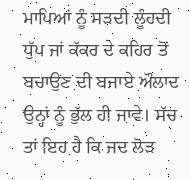ਮਾਪਿਆਂ ਨੂੰ ਸੜਦੀ ਲੂੰਹਦੀ ਧੁੱਪ ਜਾਂ ਕੱਕਰ ਦੇ ਕਹਿਰ ਤੋਂ ਬਚਾਉਣ ਦੀ ਬਜਾਏ ਔਲਾਦ ਉਨ੍ਹਾਂ ਨੂੰ ਭੁੱਲ ਹੀ ਜਾਵੇ। ਸੱਚ ਤਾਂ ਇਹ ਹੈ ਕਿ ਜਦ ਲੋੜ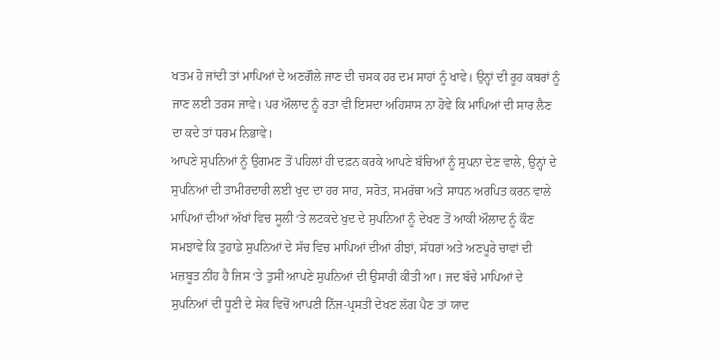ਖਤਮ ਹੋ ਜਾਂਦੀ ਤਾਂ ਮਾਪਿਆਂ ਦੇ ਅਣਗੌਲੇ ਜਾਣ ਦੀ ਚਸਕ ਹਰ ਦਮ ਸਾਹਾਂ ਨੂੰ ਖਾਵੇ। ਉਨ੍ਹਾਂ ਦੀ ਰੂਹ ਕਬਰਾਂ ਨੂੰ ਜਾਣ ਲਈ ਤਰਸ ਜਾਵੇ। ਪਰ ਔਲਾਦ ਨੂੰ ਰਤਾ ਵੀ ਇਸਦਾ ਅਹਿਸਾਸ ਨਾ ਹੋਵੇ ਕਿ ਮਾਪਿਆਂ ਦੀ ਸਾਰ ਲੈਣ ਦਾ ਕਦੇ ਤਾਂ ਧਰਮ ਨਿਭਾਵੇ।
ਆਪਣੇ ਸੁਪਨਿਆਂ ਨੂੰ ਉਗਮਣ ਤੋਂ ਪਹਿਲਾਂ ਹੀ ਦਫ਼ਨ ਕਰਕੇ ਆਪਣੇ ਬੱਚਿਆਂ ਨੂੰ ਸੁਪਨਾ ਦੇਣ ਵਾਲੇ, ਉਨ੍ਹਾਂ ਦੇ ਸੁਪਨਿਆਂ ਦੀ ਤਾਮੀਰਦਾਰੀ ਲਈ ਖੁਦ ਦਾ ਹਰ ਸਾਹ, ਸਰੋਤ, ਸਮਰੱਥਾ ਅਤੇ ਸਾਧਨ ਅਰਪਿਤ ਕਰਨ ਵਾਲੇ ਮਾਪਿਆਂ ਦੀਆਂ ਅੱਖਾਂ ਵਿਚ ਸੂਲੀ ‘ਤੇ ਲਟਕਦੇ ਖੁਦ ਦੇ ਸੁਪਨਿਆਂ ਨੂੰ ਦੇਖਣ ਤੋਂ ਆਕੀ ਔਲਾਦ ਨੂੰ ਕੌਣ ਸਮਝਾਵੇ ਕਿ ਤੁਹਾਡੇ ਸੁਪਨਿਆਂ ਦੇ ਸੱਚ ਵਿਚ ਮਾਪਿਆਂ ਦੀਆਂ ਰੀਝਾਂ, ਸੱਧਰਾਂ ਅਤੇ ਅਣਪੂਰੇ ਚਾਵਾਂ ਦੀ ਮਜ਼ਬੂਤ ਨੀਂਹ ਹੈ ਜਿਸ ‘ਤੇ ਤੁਸੀਂ ਆਪਣੇ ਸੁਪਨਿਆਂ ਦੀ ਉਸਾਰੀ ਕੀਤੀ ਆ। ਜਦ ਬੱਚੇ ਮਾਪਿਆਂ ਦੇ ਸੁਪਨਿਆਂ ਦੀ ਧੂਣੀ ਦੇ ਸੇਕ ਵਿਚੋਂ ਆਪਣੀ ਨਿੱਜ-ਪ੍ਰਸਤੀ ਦੇਖਣ ਲੱਗ ਪੈਣ ਤਾਂ ਯਾਦ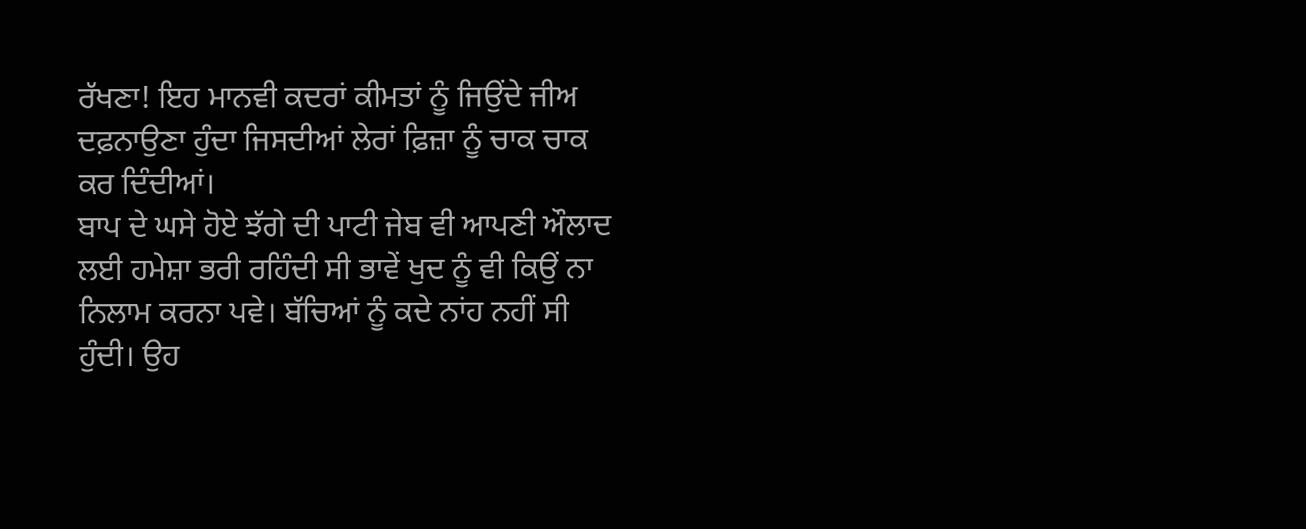ਰੱਖਣਾ! ਇਹ ਮਾਨਵੀ ਕਦਰਾਂ ਕੀਮਤਾਂ ਨੂੰ ਜਿਉਂਦੇ ਜੀਅ ਦਫ਼ਨਾਉਣਾ ਹੁੰਦਾ ਜਿਸਦੀਆਂ ਲੇਰਾਂ ਫ਼ਿਜ਼ਾ ਨੂੰ ਚਾਕ ਚਾਕ ਕਰ ਦਿੰਦੀਆਂ।
ਬਾਪ ਦੇ ਘਸੇ ਹੋਏ ਝੱਗੇ ਦੀ ਪਾਟੀ ਜੇਬ ਵੀ ਆਪਣੀ ਔਲਾਦ ਲਈ ਹਮੇਸ਼ਾ ਭਰੀ ਰਹਿੰਦੀ ਸੀ ਭਾਵੇਂ ਖੁਦ ਨੂੰ ਵੀ ਕਿਉਂ ਨਾ ਨਿਲਾਮ ਕਰਨਾ ਪਵੇ। ਬੱਚਿਆਂ ਨੂੰ ਕਦੇ ਨਾਂਹ ਨਹੀਂ ਸੀ ਹੁੰਦੀ। ਉਹ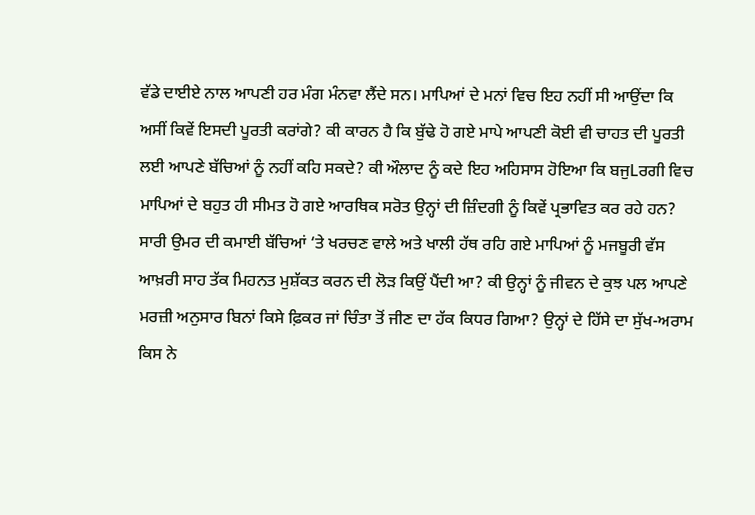ਵੱਡੇ ਦਾਈਏ ਨਾਲ ਆਪਣੀ ਹਰ ਮੰਗ ਮੰਨਵਾ ਲੈਂਦੇ ਸਨ। ਮਾਪਿਆਂ ਦੇ ਮਨਾਂ ਵਿਚ ਇਹ ਨਹੀਂ ਸੀ ਆਉਂਦਾ ਕਿ ਅਸੀਂ ਕਿਵੇਂ ਇਸਦੀ ਪੂਰਤੀ ਕਰਾਂਗੇ? ਕੀ ਕਾਰਨ ਹੈ ਕਿ ਬੁੱਢੇ ਹੋ ਗਏ ਮਾਪੇ ਆਪਣੀ ਕੋਈ ਵੀ ਚਾਹਤ ਦੀ ਪੂਰਤੀ ਲਈ ਆਪਣੇ ਬੱਚਿਆਂ ਨੂੰ ਨਹੀਂ ਕਹਿ ਸਕਦੇ? ਕੀ ਔਲਾਦ ਨੂੰ ਕਦੇ ਇਹ ਅਹਿਸਾਸ ਹੋਇਆ ਕਿ ਬਜੁLਰਗੀ ਵਿਚ ਮਾਪਿਆਂ ਦੇ ਬਹੁਤ ਹੀ ਸੀਮਤ ਹੋ ਗਏ ਆਰਥਿਕ ਸਰੋਤ ਉਨ੍ਹਾਂ ਦੀ ਜ਼ਿੰਦਗੀ ਨੂੰ ਕਿਵੇਂ ਪ੍ਰਭਾਵਿਤ ਕਰ ਰਹੇ ਹਨ? ਸਾਰੀ ਉਮਰ ਦੀ ਕਮਾਈ ਬੱਚਿਆਂ ‘ਤੇ ਖਰਚਣ ਵਾਲੇ ਅਤੇ ਖਾਲੀ ਹੱਥ ਰਹਿ ਗਏ ਮਾਪਿਆਂ ਨੂੰ ਮਜਬੂਰੀ ਵੱਸ ਆਖ਼ਰੀ ਸਾਹ ਤੱਕ ਮਿਹਨਤ ਮੁਸ਼ੱਕਤ ਕਰਨ ਦੀ ਲੋੜ ਕਿਉਂ ਪੈਂਦੀ ਆ? ਕੀ ਉਨ੍ਹਾਂ ਨੂੰ ਜੀਵਨ ਦੇ ਕੁਝ ਪਲ ਆਪਣੇ ਮਰਜ਼ੀ ਅਨੁਸਾਰ ਬਿਨਾਂ ਕਿਸੇ ਫ਼ਿਕਰ ਜਾਂ ਚਿੰਤਾ ਤੋਂ ਜੀਣ ਦਾ ਹੱਕ ਕਿਧਰ ਗਿਆ? ਉਨ੍ਹਾਂ ਦੇ ਹਿੱਸੇ ਦਾ ਸੁੱਖ-ਅਰਾਮ ਕਿਸ ਨੇ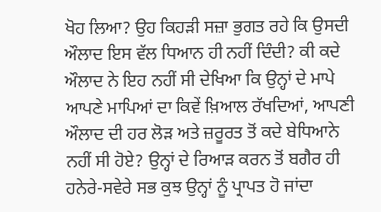ਖੋਹ ਲਿਆ? ਉਹ ਕਿਹੜੀ ਸਜ਼ਾ ਭੁਗਤ ਰਹੇ ਕਿ ਉਸਦੀ ਔਲਾਦ ਇਸ ਵੱਲ ਧਿਆਨ ਹੀ ਨਹੀਂ ਦਿੰਦੀ? ਕੀ ਕਦੇ ਔਲਾਦ ਨੇ ਇਹ ਨਹੀਂ ਸੀ ਦੇਖਿਆ ਕਿ ਉਨ੍ਹਾਂ ਦੇ ਮਾਪੇ ਆਪਣੇ ਮਾਪਿਆਂ ਦਾ ਕਿਵੇਂ ਖ਼ਿਆਲ ਰੱਖਦਿਆਂ, ਆਪਣੀ ਔਲਾਦ ਦੀ ਹਰ ਲੋੜ ਅਤੇ ਜ਼ਰੂਰਤ ਤੋਂ ਕਦੇ ਬੇਧਿਆਨੇ ਨਹੀਂ ਸੀ ਹੋਏ? ਉਨ੍ਹਾਂ ਦੇ ਰਿਆੜ ਕਰਨ ਤੋਂ ਬਗੈਰ ਹੀ ਹਨੇਰੇ-ਸਵੇਰੇ ਸਭ ਕੁਝ ਉਨ੍ਹਾਂ ਨੂੰ ਪ੍ਰਾਪਤ ਹੋ ਜਾਂਦਾ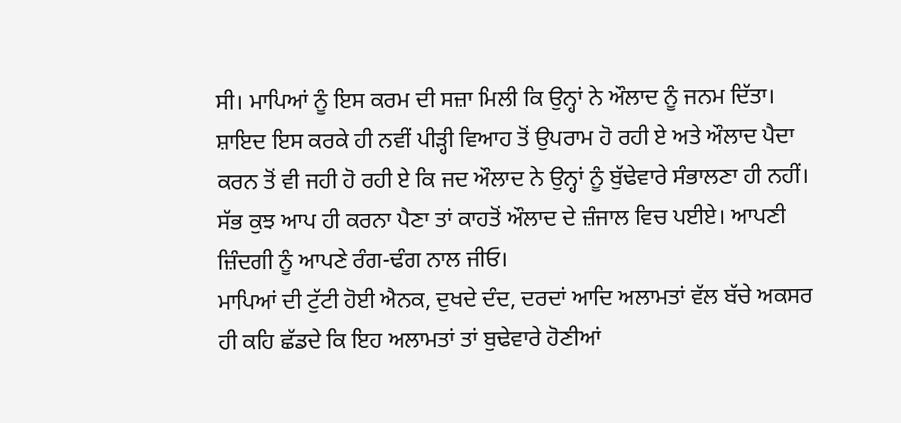ਸੀ। ਮਾਪਿਆਂ ਨੂੰ ਇਸ ਕਰਮ ਦੀ ਸਜ਼ਾ ਮਿਲੀ ਕਿ ਉਨ੍ਹਾਂ ਨੇ ਔਲਾਦ ਨੂੰ ਜਨਮ ਦਿੱਤਾ। ਸ਼ਾਇਦ ਇਸ ਕਰਕੇ ਹੀ ਨਵੀਂ ਪੀੜ੍ਹੀ ਵਿਆਹ ਤੋਂ ਉਪਰਾਮ ਹੋ ਰਹੀ ਏ ਅਤੇ ਔਲਾਦ ਪੈਦਾ ਕਰਨ ਤੋਂ ਵੀ ਜਹੀ ਹੋ ਰਹੀ ਏ ਕਿ ਜਦ ਔਲਾਦ ਨੇ ਉਨ੍ਹਾਂ ਨੂੰ ਬੁੱਢੇਵਾਰੇ ਸੰਭਾਲਣਾ ਹੀ ਨਹੀਂ। ਸੱਭ ਕੁਝ ਆਪ ਹੀ ਕਰਨਾ ਪੈਣਾ ਤਾਂ ਕਾਹਤੋਂ ਔਲਾਦ ਦੇ ਜ਼ੰਜਾਲ ਵਿਚ ਪਈਏ। ਆਪਣੀ ਜ਼ਿੰਦਗੀ ਨੂੰ ਆਪਣੇ ਰੰਗ-ਢੰਗ ਨਾਲ ਜੀਓ।
ਮਾਪਿਆਂ ਦੀ ਟੁੱਟੀ ਹੋਈ ਐਨਕ, ਦੁਖਦੇ ਦੰਦ, ਦਰਦਾਂ ਆਦਿ ਅਲਾਮਤਾਂ ਵੱਲ ਬੱਚੇ ਅਕਸਰ ਹੀ ਕਹਿ ਛੱਡਦੇ ਕਿ ਇਹ ਅਲਾਮਤਾਂ ਤਾਂ ਬੁਢੇਵਾਰੇ ਹੋਣੀਆਂ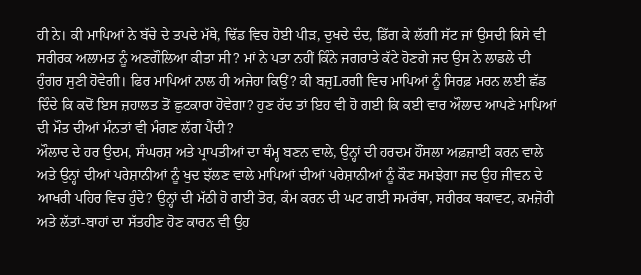ਹੀ ਨੇ। ਕੀ ਮਾਪਿਆਂ ਨੇ ਬੱਚੇ ਦੇ ਤਪਦੇ ਮੱਥੇ, ਢਿੱਡ ਵਿਚ ਹੋਈ ਪੀੜ, ਦੁਖਦੇ ਦੰਦ, ਡਿੱਗ ਕੇ ਲੱਗੀ ਸੱਟ ਜਾਂ ਉਸਦੀ ਕਿਸੇ ਵੀ ਸਰੀਰਕ ਅਲਾਮਤ ਨੂੰ ਅਣਗੌਲਿਆ ਕੀਤਾ ਸੀ? ਮਾਂ ਨੇ ਪਤਾ ਨਹੀਂ ਕਿੰਨੇ ਜਗਰਾਤੇ ਕੱਟੇ ਹੋਣਗੇ ਜਦ ਉਸ ਨੇ ਲਾਡਲੇ ਦੀ ਹੁੰਗਰ ਸੁਣੀ ਹੋਵੇਗੀ। ਫਿਰ ਮਾਪਿਆਂ ਨਾਲ ਹੀ ਅਜੇਹਾ ਕਿਉਂ? ਕੀ ਬਜੁLਰਗੀ ਵਿਚ ਮਾਪਿਆਂ ਨੂੰ ਸਿਰਫ਼ ਮਰਨ ਲਈ ਛੱਡ ਦਿੰਦੇ ਕਿ ਕਦੋਂ ਇਸ ਜ਼ਹਾਲਤ ਤੋਂ ਛੁਟਕਾਰਾ ਹੋਵੇਗਾ? ਹੁਣ ਹੱਦ ਤਾਂ ਇਹ ਵੀ ਹੋ ਗਈ ਕਿ ਕਈ ਵਾਰ ਔਲਾਦ ਆਪਣੇ ਮਾਪਿਆਂ ਦੀ ਮੌਤ ਦੀਆਂ ਮੰਨਤਾਂ ਵੀ ਮੰਗਣ ਲੱਗ ਪੈਂਦੀ?
ਔਲਾਦ ਦੇ ਹਰ ਉਦਮ, ਸੰਘਰਸ਼ ਅਤੇ ਪ੍ਰਾਪਤੀਆਂ ਦਾ ਥੰਮ੍ਹ ਬਣਨ ਵਾਲੇ, ਉਨ੍ਹਾਂ ਦੀ ਹਰਦਮ ਹੌਂਸਲਾ ਅਫ਼ਜ਼ਾਈ ਕਰਨ ਵਾਲੇ ਅਤੇ ਉਨ੍ਹਾਂ ਦੀਆਂ ਪਰੇਸ਼ਾਨੀਆਂ ਨੂੰ ਖੁਦ ਝੱਲਣ ਵਾਲੇ ਮਾਪਿਆਂ ਦੀਆਂ ਪਰੇਸ਼ਾਨੀਆਂ ਨੂੰ ਕੌਣ ਸਮਝੇਗਾ ਜਦ ਉਹ ਜੀਵਨ ਦੇ ਆਖਰੀ ਪਹਿਰ ਵਿਚ ਹੁੰਦੇ? ਉਨ੍ਹਾਂ ਦੀ ਮੱਠੀ ਹੋ ਗਈ ਤੋਰ, ਕੰਮ ਕਰਨ ਦੀ ਘਟ ਗਈ ਸਮਰੱਥਾ, ਸਰੀਰਕ ਥਕਾਵਟ, ਕਮਜ਼ੋਰੀ ਅਤੇ ਲੱਤਾਂ-ਬਾਹਾਂ ਦਾ ਸੱਤਹੀਣ ਹੋਣ ਕਾਰਨ ਵੀ ਉਹ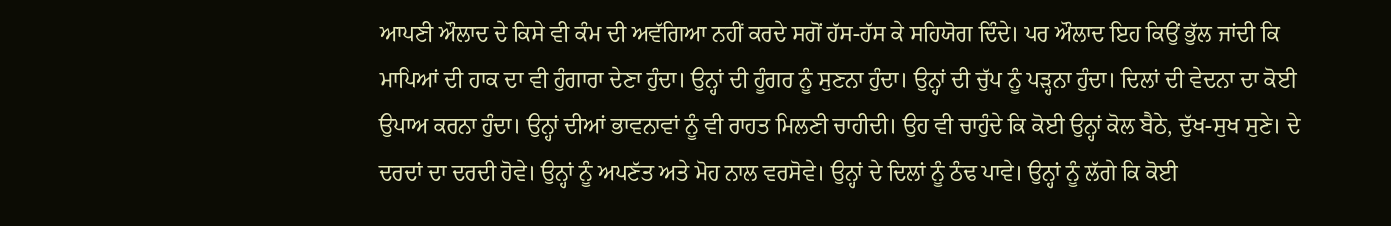ਆਪਣੀ ਔਲਾਦ ਦੇ ਕਿਸੇ ਵੀ ਕੰਮ ਦੀ ਅਵੱਗਿਆ ਨਹੀਂ ਕਰਦੇ ਸਗੋਂ ਹੱਸ-ਹੱਸ ਕੇ ਸਹਿਯੋਗ ਦਿੰਦੇ। ਪਰ ਔਲਾਦ ਇਹ ਕਿਉਂ ਭੁੱਲ ਜਾਂਦੀ ਕਿ ਮਾਪਿਆਂ ਦੀ ਹਾਕ ਦਾ ਵੀ ਹੁੰਗਾਰਾ ਦੇਣਾ ਹੁੰਦਾ। ਉਨ੍ਹਾਂ ਦੀ ਹੂੰਗਰ ਨੂੰ ਸੁਣਨਾ ਹੁੰਦਾ। ਉਨ੍ਹਾਂ ਦੀ ਚੁੱਪ ਨੂੰ ਪੜ੍ਹਨਾ ਹੁੰਦਾ। ਦਿਲਾਂ ਦੀ ਵੇਦਨਾ ਦਾ ਕੋਈ ਉਪਾਅ ਕਰਨਾ ਹੁੰਦਾ। ਉਨ੍ਹਾਂ ਦੀਆਂ ਭਾਵਨਾਵਾਂ ਨੂੰ ਵੀ ਰਾਹਤ ਮਿਲਣੀ ਚਾਹੀਦੀ। ਉਹ ਵੀ ਚਾਹੁੰਦੇ ਕਿ ਕੋਈ ਉਨ੍ਹਾਂ ਕੋਲ ਬੈਠੇ, ਦੁੱਖ-ਸੁਖ ਸੁਣੇ। ਦੇ ਦਰਦਾਂ ਦਾ ਦਰਦੀ ਹੋਵੇ। ਉਨ੍ਹਾਂ ਨੂੰ ਅਪਣੱਤ ਅਤੇ ਮੋਹ ਨਾਲ ਵਰਸੋਵੇ। ਉਨ੍ਹਾਂ ਦੇ ਦਿਲਾਂ ਨੂੰ ਠੰਢ ਪਾਵੇ। ਉਨ੍ਹਾਂ ਨੂੰ ਲੱਗੇ ਕਿ ਕੋਈ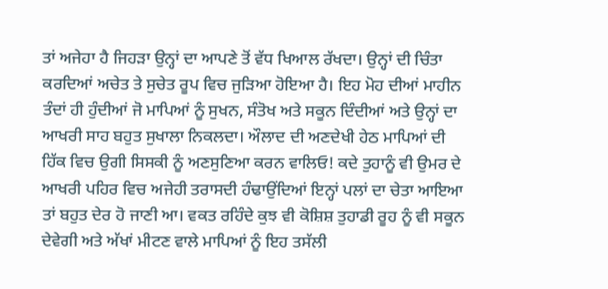ਤਾਂ ਅਜੇਹਾ ਹੈ ਜਿਹੜਾ ਉਨ੍ਹਾਂ ਦਾ ਆਪਣੇ ਤੋਂ ਵੱਧ ਖਿਆਲ ਰੱਖਦਾ। ਉਨ੍ਹਾਂ ਦੀ ਚਿੰਤਾ ਕਰਦਿਆਂ ਅਚੇਤ ਤੇ ਸੁਚੇਤ ਰੂਪ ਵਿਚ ਜੁੜਿਆ ਹੋਇਆ ਹੈ। ਇਹ ਮੋਹ ਦੀਆਂ ਮਾਹੀਨ ਤੰਦਾਂ ਹੀ ਹੁੰਦੀਆਂ ਜੋ ਮਾਪਿਆਂ ਨੂੰ ਸੁਖਨ, ਸੰਤੋਖ ਅਤੇ ਸਕੂਨ ਦਿੰਦੀਆਂ ਅਤੇ ਉਨ੍ਹਾਂ ਦਾ ਆਖਰੀ ਸਾਹ ਬਹੁਤ ਸੁਖਾਲਾ ਨਿਕਲਦਾ। ਔਲਾਦ ਦੀ ਅਣਦੇਖੀ ਹੇਠ ਮਾਪਿਆਂ ਦੀ ਹਿੱਕ ਵਿਚ ਉਗੀ ਸਿਸਕੀ ਨੂੰ ਅਣਸੁਣਿਆ ਕਰਨ ਵਾਲਿਓ! ਕਦੇ ਤੁਹਾਨੂੰ ਵੀ ਉਮਰ ਦੇ ਆਖਰੀ ਪਹਿਰ ਵਿਚ ਅਜੇਹੀ ਤਰਾਸਦੀ ਹੰਢਾਉਂਦਿਆਂ ਇਨ੍ਹਾਂ ਪਲਾਂ ਦਾ ਚੇਤਾ ਆਇਆ ਤਾਂ ਬਹੁਤ ਦੇਰ ਹੋ ਜਾਣੀ ਆ। ਵਕਤ ਰਹਿੰਦੇ ਕੁਝ ਵੀ ਕੋਸ਼ਿਸ਼ ਤੁਹਾਡੀ ਰੂਹ ਨੂੰ ਵੀ ਸਕੂਨ ਦੇਵੇਗੀ ਅਤੇ ਅੱਖਾਂ ਮੀਟਣ ਵਾਲੇ ਮਾਪਿਆਂ ਨੂੰ ਇਹ ਤਸੱਲੀ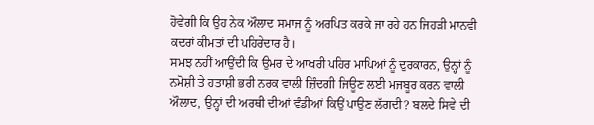ਹੋਵੇਗੀ ਕਿ ਉਹ ਨੇਕ ਔਲਾਦ ਸਮਾਜ ਨੂੰ ਅਰਪਿਤ ਕਰਕੇ ਜਾ ਰਹੇ ਹਨ ਜਿਹੜੀ ਮਾਨਵੀ ਕਦਰਾਂ ਕੀਮਤਾਂ ਦੀ ਪਹਿਰੇਦਾਰ ਹੈ।
ਸਮਝ ਨਹੀਂ ਆਉਂਦੀ ਕਿ ਉਮਰ ਦੇ ਆਖਰੀ ਪਹਿਰ ਮਾਪਿਆਂ ਨੂੰ ਦੁਰਕਾਰਨ, ਉਨ੍ਹਾਂ ਨੂੰ ਨਮੋਸ਼ੀ ਤੇ ਹਤਾਸ਼ੀ ਭਰੀ ਨਰਕ ਵਾਲੀ ਜ਼ਿੰਦਗੀ ਜਿਊਣ ਲਈ ਮਜਬੂਰ ਕਰਨ ਵਾਲੀ ਔਲਾਦ, ਉਨ੍ਹਾਂ ਦੀ ਅਰਥੀ ਦੀਆਂ ਵੰਡੀਆਂ ਕਿਉਂ ਪਾਉਣ ਲੱਗਦੀ? ਬਲਦੇ ਸਿਵੇ ਦੀ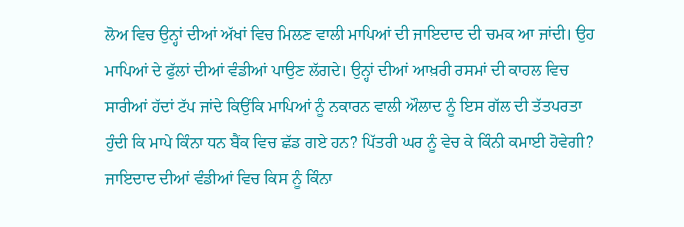ਲੋਅ ਵਿਚ ਉਨ੍ਹਾਂ ਦੀਆਂ ਅੱਖਾਂ ਵਿਚ ਮਿਲਣ ਵਾਲੀ ਮਾਪਿਆਂ ਦੀ ਜਾਇਦਾਦ ਦੀ ਚਮਕ ਆ ਜਾਂਦੀ। ਉਹ ਮਾਪਿਆਂ ਦੇ ਫੁੱਲਾਂ ਦੀਆਂ ਵੰਡੀਆਂ ਪਾਉਣ ਲੱਗਦੇ। ਉਨ੍ਹਾਂ ਦੀਆਂ ਆਖ਼ਰੀ ਰਸਮਾਂ ਦੀ ਕਾਹਲ ਵਿਚ ਸਾਰੀਆਂ ਹੱਦਾਂ ਟੱਪ ਜਾਂਦੇ ਕਿਉਂਕਿ ਮਾਪਿਆਂ ਨੂੰ ਨਕਾਰਨ ਵਾਲੀ ਔਲਾਦ ਨੂੰ ਇਸ ਗੱਲ ਦੀ ਤੱਤਪਰਤਾ ਹੁੰਦੀ ਕਿ ਮਾਪੇ ਕਿੰਨਾ ਧਨ ਬੈਂਕ ਵਿਚ ਛੱਡ ਗਏ ਹਨ? ਪਿੱਤਰੀ ਘਰ ਨੂੰ ਵੇਚ ਕੇ ਕਿੰਨੀ ਕਮਾਈ ਹੋਵੇਗੀ? ਜਾਇਦਾਦ ਦੀਆਂ ਵੰਡੀਆਂ ਵਿਚ ਕਿਸ ਨੂੰ ਕਿੰਨਾ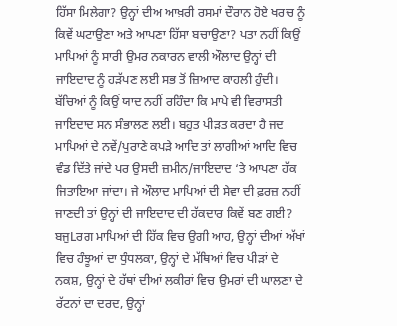ਹਿੱਸਾ ਮਿਲੇਗਾ? ਉਨ੍ਹਾਂ ਦੀਅ ਆਖ਼ਰੀ ਰਸਮਾਂ ਦੌਰਾਨ ਹੋਏ ਖਰਚ ਨੂੰ ਕਿਵੇਂ ਘਟਾਉਣਾ ਅਤੇ ਆਪਣਾ ਹਿੱਸਾ ਬਚਾਉਣਾ? ਪਤਾ ਨਹੀਂ ਕਿਉਂ ਮਾਪਿਆਂ ਨੂੰ ਸਾਰੀ ਉਮਰ ਨਕਾਰਨ ਵਾਲੀ ਔਲਾਦ ਉਨ੍ਹਾਂ ਦੀ ਜਾਇਦਾਦ ਨੂੰ ਹੜੱਪਣ ਲਈ ਸਭ ਤੋਂ ਜ਼ਿਆਦ ਕਾਹਲੀ ਹੁੰਦੀ। ਬੱਚਿਆਂ ਨੂੰ ਕਿਉਂ ਯਾਦ ਨਹੀਂ ਰਹਿੰਦਾ ਕਿ ਮਾਪੇ ਵੀ ਵਿਰਾਸਤੀ ਜਾਇਦਾਦ ਸਨ ਸੰਭਾਲਣ ਲਈ। ਬਹੁਤ ਪੀੜਤ ਕਰਦਾ ਹੈ ਜਦ ਮਾਪਿਆਂ ਦੇ ਨਵੇਂ/ਪੁਰਾਣੇ ਕਪੜੇ ਆਦਿ ਤਾਂ ਲਾਗੀਆਂ ਆਦਿ ਵਿਚ ਵੰਡ ਦਿੱਤੇ ਜਾਂਦੇ ਪਰ ਉਸਦੀ ਜ਼ਮੀਨ/ਜਾਇਦਾਦ ‘ਤੇ ਆਪਣਾ ਹੱਕ ਜਿਤਾਇਆ ਜਾਂਦਾ। ਜੇ ਔਲਾਦ ਮਾਪਿਆਂ ਦੀ ਸੇਵਾ ਦੀ ਫ਼ਰਜ਼ ਨਹੀਂ ਜਾਣਦੀ ਤਾਂ ਉਨ੍ਹਾਂ ਦੀ ਜਾਇਦਾਦ ਦੀ ਹੱਕਦਾਰ ਕਿਵੇਂ ਬਣ ਗਈ?
ਬਜੁLਰਗ ਮਾਪਿਆਂ ਦੀ ਹਿੱਕ ਵਿਚ ਉਗੀ ਆਹ, ਉਨ੍ਹਾਂ ਦੀਆਂ ਅੱਖਾਂ ਵਿਚ ਹੰਝੂਆਂ ਦਾ ਧੁੰਧਲਕਾ, ਉਨ੍ਹਾਂ ਦੇ ਮੱਥਿਆਂ ਵਿਚ ਪੀੜਾਂ ਦੇ ਨਕਸ਼, ਉਨ੍ਹਾਂ ਦੇ ਹੱਥਾਂ ਦੀਆਂ ਲਕੀਰਾਂ ਵਿਚ ਉਮਰਾਂ ਦੀ ਘਾਲਣਾ ਦੇ ਰੱਟਨਾਂ ਦਾ ਦਰਦ, ਉਨ੍ਹਾਂ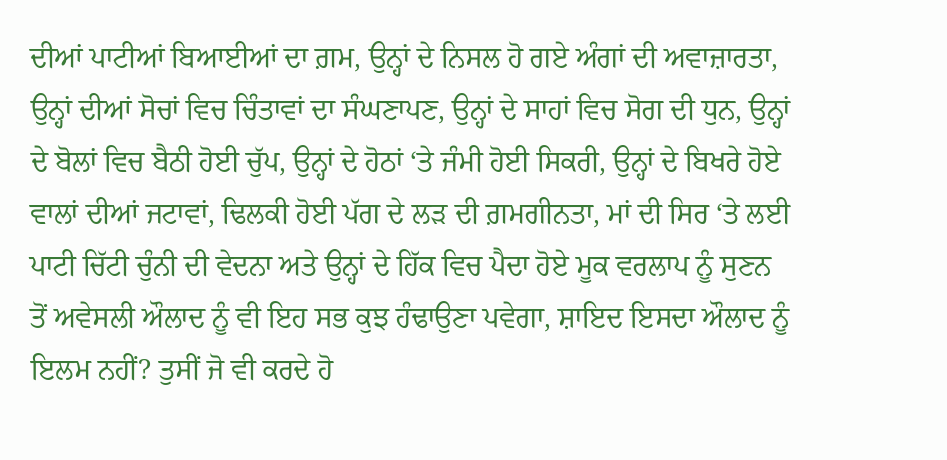ਦੀਆਂ ਪਾਟੀਆਂ ਬਿਆਈਆਂ ਦਾ ਗ਼ਮ, ਉਨ੍ਹਾਂ ਦੇ ਨਿਸਲ ਹੋ ਗਏ ਅੰਗਾਂ ਦੀ ਅਵਾਜ਼ਾਰਤਾ, ਉਨ੍ਹਾਂ ਦੀਆਂ ਸੋਚਾਂ ਵਿਚ ਚਿੰਤਾਵਾਂ ਦਾ ਸੰਘਣਾਪਣ, ਉਨ੍ਹਾਂ ਦੇ ਸਾਹਾਂ ਵਿਚ ਸੋਗ ਦੀ ਧੁਨ, ਉਨ੍ਹਾਂ ਦੇ ਬੋਲਾਂ ਵਿਚ ਬੈਠੀ ਹੋਈ ਚੁੱਪ, ਉਨ੍ਹਾਂ ਦੇ ਹੋਠਾਂ ‘ਤੇ ਜੰਮੀ ਹੋਈ ਸਿਕਰੀ, ਉਨ੍ਹਾਂ ਦੇ ਬਿਖਰੇ ਹੋਏ ਵਾਲਾਂ ਦੀਆਂ ਜਟਾਵਾਂ, ਢਿਲਕੀ ਹੋਈ ਪੱਗ ਦੇ ਲੜ ਦੀ ਗ਼ਮਗੀਨਤਾ, ਮਾਂ ਦੀ ਸਿਰ ‘ਤੇ ਲਈ ਪਾਟੀ ਚਿੱਟੀ ਚੁੰਨੀ ਦੀ ਵੇਦਨਾ ਅਤੇ ਉਨ੍ਹਾਂ ਦੇ ਹਿੱਕ ਵਿਚ ਪੈਦਾ ਹੋਏ ਮੂਕ ਵਰਲਾਪ ਨੂੰ ਸੁਣਨ ਤੋਂ ਅਵੇਸਲੀ ਔਲਾਦ ਨੂੰ ਵੀ ਇਹ ਸਭ ਕੁਝ ਹੰਢਾਉਣਾ ਪਵੇਗਾ, ਸ਼ਾਇਦ ਇਸਦਾ ਔਲਾਦ ਨੂੰ ਇਲਮ ਨਹੀਂ? ਤੁਸੀਂ ਜੋ ਵੀ ਕਰਦੇ ਹੋ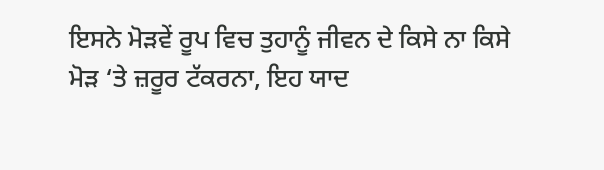ਇਸਨੇ ਮੋੜਵੇਂ ਰੂਪ ਵਿਚ ਤੁਹਾਨੂੰ ਜੀਵਨ ਦੇ ਕਿਸੇ ਨਾ ਕਿਸੇ ਮੋੜ ‘ਤੇ ਜ਼ਰੂਰ ਟੱਕਰਨਾ, ਇਹ ਯਾਦ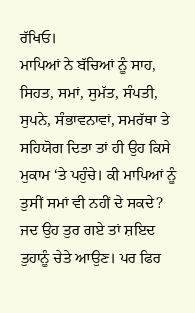ਰੱਖਿਓ।
ਮਾਪਿਆਂ ਨੇ ਬੱਚਿਆਂ ਨੂੰ ਸਾਹ, ਸਿਹਤ, ਸਮਾਂ, ਸੁਮੱਤ, ਸੰਪਤੀ, ਸੁਪਨੇ, ਸੰਭਾਵਨਾਵਾਂ, ਸਮਰੱਥਾ ਤੇ ਸਹਿਯੋਗ ਦਿਤਾ ਤਾਂ ਹੀ ਉਹ ਕਿਸੇ ਮੁਕਾਮ ‘ਤੇ ਪਹੁੰਚੇ। ਕੀ ਮਾਪਿਆਂ ਨੂੰ ਤੁਸੀਂ ਸਮਾਂ ਵੀ ਨਹੀਂ ਦੇ ਸਕਦੇ? ਜਦ ਉਹ ਤੁਰ ਗਏ ਤਾਂ ਸ਼ਇਦ ਤੁਹਾਨੂੰ ਚੇਤੇ ਆਉਣ। ਪਰ ਫਿਰ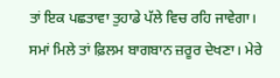ਤਾਂ ਇਕ ਪਛਤਾਵਾ ਤੁਹਾਡੇ ਪੱਲੇ ਵਿਚ ਰਹਿ ਜਾਵੇਗਾ।
ਸਮਾਂ ਮਿਲੇ ਤਾਂ ਫ਼ਿਲਮ ਬਾਗਬਾਨ ਜ਼ਰੂਰ ਦੇਖਣਾ। ਮੇਰੇ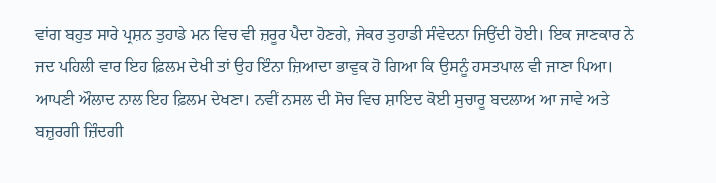ਵਾਂਗ ਬਹੁਤ ਸਾਰੇ ਪ੍ਰਸ਼ਨ ਤੁਹਾਡੇ ਮਨ ਵਿਚ ਵੀ ਜ਼ਰੂਰ ਪੈਦਾ ਹੋਣਗੇ, ਜੇਕਰ ਤੁਹਾਡੀ ਸੰਵੇਦਨਾ ਜਿਉਂਦੀ ਹੋਈ। ਇਕ ਜਾਣਕਾਰ ਨੇ ਜਦ ਪਹਿਲੀ ਵਾਰ ਇਹ ਫ਼ਿਲਮ ਦੇਖੀ ਤਾਂ ਉਹ ਇੰਨਾ ਜ਼ਿਆਦਾ ਭਾਵੁਕ ਹੋ ਗਿਆ ਕਿ ਉਸਨੂੰ ਹਸਤਪਾਲ ਵੀ ਜਾਣਾ ਪਿਆ। ਆਪਣੀ ਔਲਾਦ ਨਾਲ ਇਹ ਫ਼ਿਲਮ ਦੇਖਣਾ। ਨਵੀਂ ਨਸਲ ਦੀ ਸੋਚ ਵਿਚ ਸ਼ਾਇਦ ਕੋਈ ਸੁਚਾਰੂ ਬਦਲਾਅ ਆ ਜਾਵੇ ਅਤੇ ਬਜ਼ੁਰਗੀ ਜ਼ਿੰਦਗੀ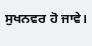ਸੁਖਨਵਰ ਹੋ ਜਾਵੇ।